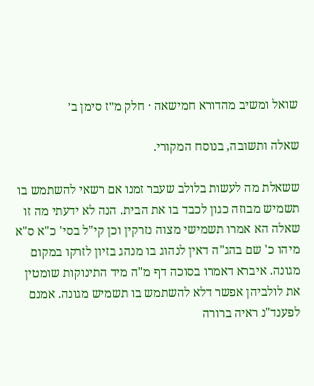שואל ומשיב מהדורא חמישאה · חלק מ״ז סימן ב׳

שאלה ותשובה, בנוסח המקורי.

ששאלת מה לעשות בלולב שעבר זמנו אם רשאי להשתמש בו תשמיש מבוזה כגון לכבד בו את הבית. הנה לא ידעתי מה זו שאלה הא אמרו תשמישי מצוה נזרקין וכן קי"ל בסי' כ"א ס"א מיהו כ' שם בהג"ה דאין לנהוג בו מנהג בזיון לזרקו במקום מגונה. איברא דאמרו בסוכה דף מ"ה מיד התינוקות שומטין את לולביהן אפשר דלא להשתמש בו תשמיש מגונה. אמנם לפענד"נ ראיה ברורה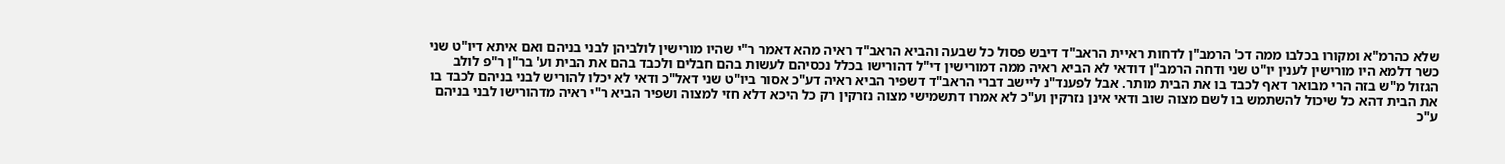שלא כהרמ"א ומקורו בכלבו ממה דכ' הרמב"ן לדחות ראיית הראב"ד דיבש פסול כל שבעה והביא הראב"ד ראיה מהא דאמר ר"י שהיו מורישין לולביהן לבני בניהם ואם איתא דיו"ט שני כשר דלמא היו מורישין לענין יו"ט שני ודחה הרמב"ן דודאי לא הביא ראיה ממה דמורישין די"ל דהורישו בכלל נכסיהם לעשות בהם חבלים ולכבד בהם את הבית וע' בר"ן ר"פ לולב הגזול מ"ש בזה הרי מבואר דאף לכבד בו את הבית מותר. אבל לפענד"נ ליישב דברי הראב"ד דשפיר הביא ראיה דע"כ אסור ביו"ט שני דאל"כ ודאי לא יכלו להוריש לבני בניהם לכבד בו את הבית דהא כל שיכול להשתמש בו לשם מצוה שוב ודאי אינן נזרקין וע"כ לא אמרו דתשמישי מצוה נזרקין רק כל היכא דלא חזי למצוה ושפיר הביא ר"י ראיה מדהורישו לבני בניהם ע"כ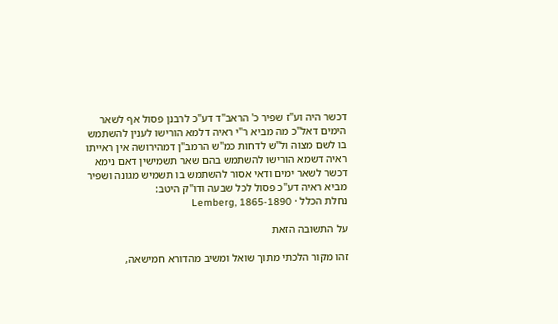דכשר היה וע"ז שפיר כ' הראב"ד דע"כ לרבנן פסול אף לשאר הימים דאל"כ מה מביא ר"י ראיה דלמא הורישו לענין להשתמש בו לשם מצוה ול"ש לדחות כמ"ש הרמב"ן דמהירושה אין ראייתו ראיה דשמא הורישו להשתמש בהם שאר תשמישין דאם נימא דכשר לשאר ימים ודאי אסור להשתמש בו תשמיש מגונה ושפיר מביא ראיה דע"כ פסול לכל שבעה ודו"ק היטב:
נחלת הכלל · Lemberg, 1865-1890

על התשובה הזאת

זהו מקור הלכתי מתוך שואל ומשיב מהדורא חמישאה,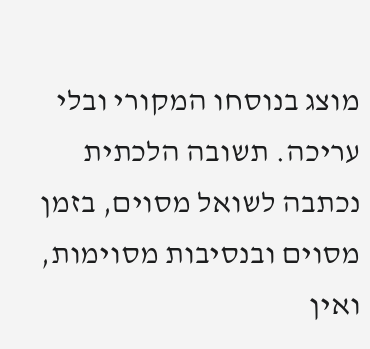מוצג בנוסחו המקורי ובלי עריכה. תשובה הלכתית נכתבה לשואל מסוים, בזמן מסוים ובנסיבות מסוימות, ואין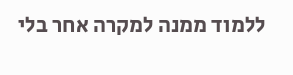ללמוד ממנה למקרה אחר בלי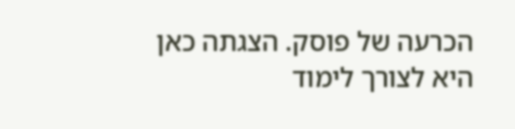הכרעה של פוסק. הצגתה כאן היא לצורך לימוד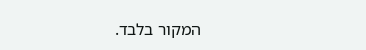המקור בלבד.